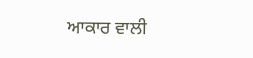ਆਕਾਰ ਵਾਲੀ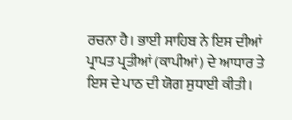ਰਚਨਾ ਹੈ। ਭਾਈ ਸਾਹਿਬ ਨੇ ਇਸ ਦੀਆਂ ਪ੍ਰਾਪਤ ਪ੍ਰਤੀਆਂ (ਕਾਪੀਆਂ) ਦੇ ਆਧਾਰ ਤੇ ਇਸ ਦੇ ਪਾਠ ਦੀ ਯੋਗ ਸੁਧਾਈ ਕੀਤੀ।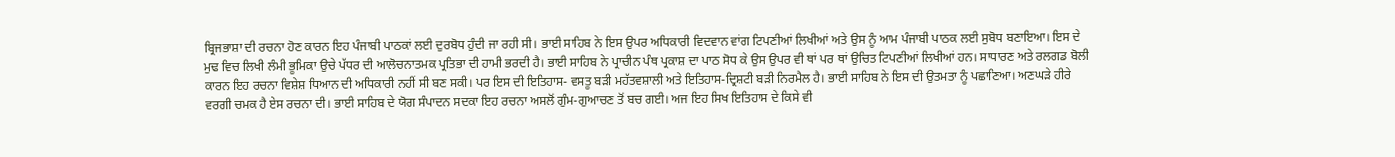ਬ੍ਰਿਜਭਾਸ਼ਾ ਦੀ ਰਚਨਾ ਹੋਣ ਕਾਰਨ ਇਹ ਪੰਜਾਬੀ ਪਾਠਕਾਂ ਲਈ ਦੁਰਬੋਧ ਹੁੰਦੀ ਜਾ ਰਹੀ ਸੀ। ਭਾਈ ਸਾਹਿਬ ਨੇ ਇਸ ਉਪਰ ਅਧਿਕਾਰੀ ਵਿਦਵਾਨ ਵਾਂਗ ਟਿਪਣੀਆਂ ਲਿਖੀਆਂ ਅਤੇ ਉਸ ਨੂੰ ਆਮ ਪੰਜਾਬੀ ਪਾਠਕ ਲਈ ਸੁਬੋਧ ਬਣਾਇਆ। ਇਸ ਦੇ ਮੁਢ ਵਿਚ ਲਿਖੀ ਲੰਮੀ ਭੂਮਿਕਾ ਉਚੇ ਪੱਧਰ ਦੀ ਆਲੋਚਨਾਤਮਕ ਪ੍ਰਤਿਭਾ ਦੀ ਹਾਮੀ ਭਰਦੀ ਹੈ। ਭਾਈ ਸਾਹਿਬ ਨੇ ਪ੍ਰਾਚੀਨ ਪੰਥ ਪ੍ਰਕਾਸ਼ ਦਾ ਪਾਠ ਸੋਧ ਕੇ ਉਸ ਉਪਰ ਵੀ ਥਾਂ ਪਰ ਥਾਂ ਉਚਿਤ ਟਿਪਣੀਆਂ ਲਿਖੀਆਂ ਹਨ। ਸਾਧਾਰਣ ਅਤੇ ਰਲਗਡ ਬੋਲੀ ਕਾਰਨ ਇਹ ਰਚਨਾ ਵਿਸ਼ੇਸ਼ ਧਿਆਨ ਦੀ ਅਧਿਕਾਰੀ ਨਹੀਂ ਸੀ ਬਣ ਸਕੀ। ਪਰ ਇਸ ਦੀ ਇਤਿਹਾਸ- ਵਸਤੂ ਬੜੀ ਮਹੱਤਵਸ਼ਾਲੀ ਅਤੇ ਇਤਿਹਾਸ-ਦ੍ਰਿਸ਼ਟੀ ਬੜੀ ਨਿਰਮੈਲ ਹੈ। ਭਾਈ ਸਾਹਿਬ ਨੇ ਇਸ ਦੀ ਉਤਮਤਾ ਨੂੰ ਪਛਾਣਿਆ। ਅਣਘੜੇ ਹੀਰੇ ਵਰਗੀ ਚਮਕ ਹੈ ਏਸ ਰਚਨਾ ਦੀ। ਭਾਈ ਸਾਹਿਬ ਦੇ ਯੋਗ ਸੰਪਾਦਨ ਸਦਕਾ ਇਹ ਰਚਨਾ ਅਸਲੋਂ ਗੁੰਮ-ਗੁਆਚਣ ਤੋਂ ਬਚ ਗਈ। ਅਜ ਇਹ ਸਿਖ ਇਤਿਹਾਸ ਦੇ ਕਿਸੇ ਵੀ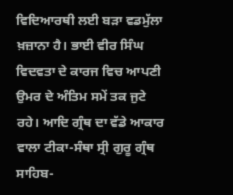ਵਿਦਿਆਰਥੀ ਲਈ ਬੜਾ ਵਡਮੁੱਲਾ ਖ਼ਜ਼ਾਨਾ ਹੈ। ਭਾਈ ਵੀਰ ਸਿੰਘ ਵਿਦਵਤਾ ਦੇ ਕਾਰਜ ਵਿਚ ਆਪਣੀ ਉਮਰ ਦੇ ਅੰਤਿਮ ਸਮੇਂ ਤਕ ਜੁਟੇ ਰਹੇ। ਆਦਿ ਗ੍ਰੰਥ ਦਾ ਵੱਡੇ ਆਕਾਰ ਵਾਲਾ ਟੀਕਾ-ਸੰਥਾ ਸ੍ਰੀ ਗੁਰੂ ਗ੍ਰੰਥ ਸਾਹਿਬ-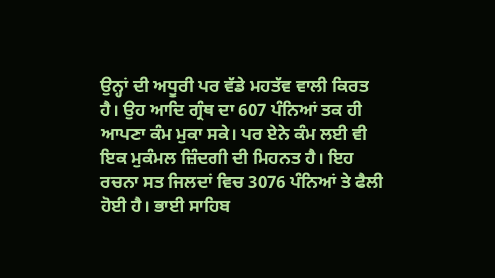ਉਨ੍ਹਾਂ ਦੀ ਅਧੂਰੀ ਪਰ ਵੱਡੇ ਮਹਤੱਵ ਵਾਲੀ ਕਿਰਤ ਹੈ। ਉਹ ਆਦਿ ਗ੍ਰੰਥ ਦਾ 607 ਪੰਨਿਆਂ ਤਕ ਹੀ ਆਪਣਾ ਕੰਮ ਮੁਕਾ ਸਕੇ। ਪਰ ਏਨੇ ਕੰਮ ਲਈ ਵੀ ਇਕ ਮੁਕੰਮਲ ਜ਼ਿੰਦਗੀ ਦੀ ਮਿਹਨਤ ਹੈ। ਇਹ ਰਚਨਾ ਸਤ ਜਿਲਦਾਂ ਵਿਚ 3076 ਪੰਨਿਆਂ ਤੇ ਫੈਲੀ ਹੋਈ ਹੈ। ਭਾਈ ਸਾਹਿਬ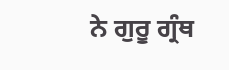ਨੇ ਗੁਰੂ ਗ੍ਰੰਥ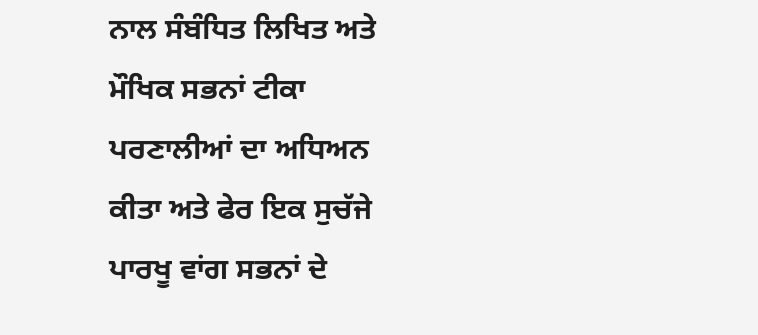ਨਾਲ ਸੰਬੰਧਿਤ ਲਿਖਿਤ ਅਤੇ ਮੌਖਿਕ ਸਭਨਾਂ ਟੀਕਾ ਪਰਣਾਲੀਆਂ ਦਾ ਅਧਿਅਨ ਕੀਤਾ ਅਤੇ ਫੇਰ ਇਕ ਸੁਚੱਜੇ ਪਾਰਖੂ ਵਾਂਗ ਸਭਨਾਂ ਦੇ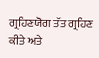ਗ੍ਰਹਿਣਯੋਗ ਤੱਤ ਗ੍ਰਹਿਣ ਕੀਤੇ ਅਤੇ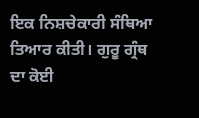ਇਕ ਨਿਸ਼ਚੇਕਾਰੀ ਸੰਥਿਆ ਤਿਆਰ ਕੀਤੀ। ਗੁਰੂ ਗ੍ਰੰਥ ਦਾ ਕੋਈ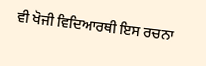ਵੀ ਖੋਜੀ ਵਿਦਿਆਰਥੀ ਇਸ ਰਚਨਾ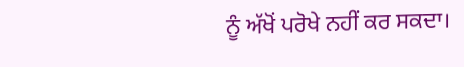ਨੂੰ ਅੱਖੋਂ ਪਰੋਖੇ ਨਹੀਂ ਕਰ ਸਕਦਾ।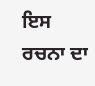ਇਸ ਰਚਨਾ ਦਾ